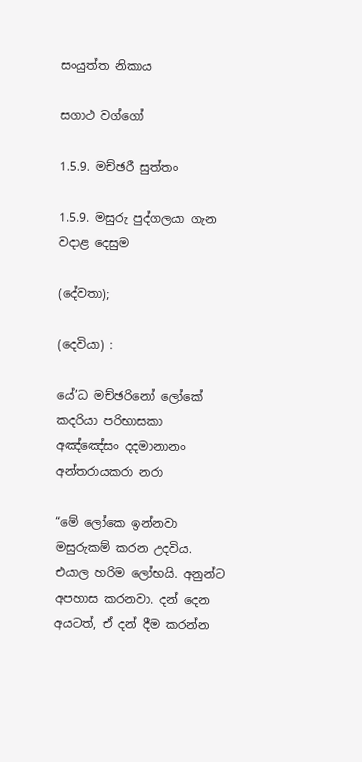සංයුත්ත නිකාය

සගාථ වග්ගෝ

1.5.9. මච්ඡරී සුත්තං

1.5.9. මසුරු පුද්ගලයා ගැන වදාළ දෙසුම

(දේවතා);

(දෙවියා) :

යේ’ධ මච්‌ඡරිනෝ ලෝකේ කදරියා පරිභාසකා
අඤ්‌ඤේසං දදමානානං අන්‌තරායකරා නරා

“මේ ලෝකෙ ඉන්නවා මසුරුකම් කරන උදවිය. එයාල හරිම ලෝභයි. අනුන්ට අපහාස කරනවා. දන් දෙන අයටත්, ඒ දන් දීම කරන්න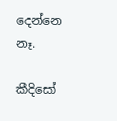දෙන්නෙ නෑ.

කීදිසෝ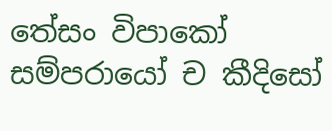තේසං විපාකෝ සම්‌පරායෝ ච කීදිසෝ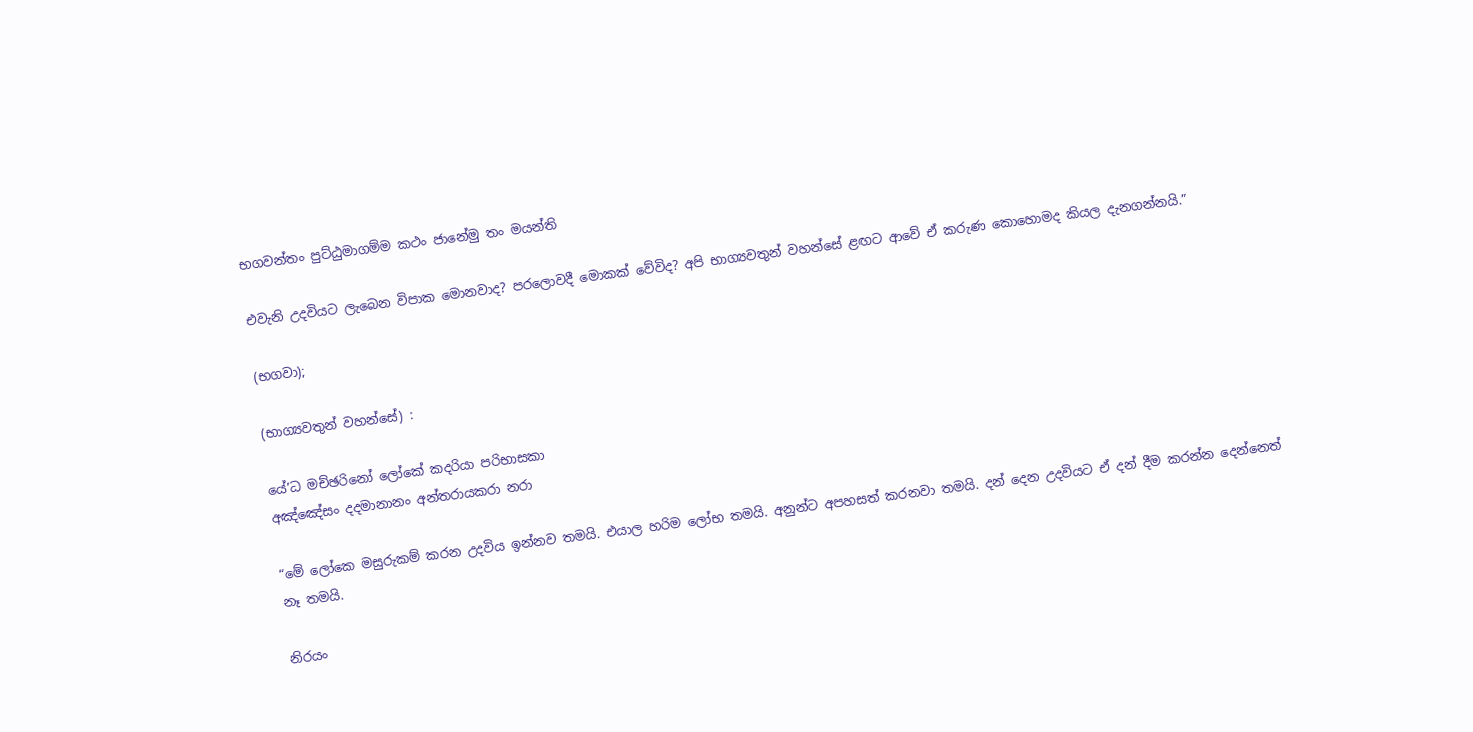භගවන්‌තං පුට්‌ඨුමාගම්‌ම කථං ජානේමු තං මයන්‌ති

එවැනි උදවියට ලැබෙන විපාක මොනවාද? පරලොවදී මොකක් වේවිද? අපි භාග්‍යවතුන් වහන්සේ ළඟට ආවේ ඒ කරුණ කොහොමද කියල දැනගන්නයි.”

(භගවා);

(භාග්‍යවතුන් වහන්සේ) :

යේ’ධ මච්‌ඡරිනෝ ලෝකේ කදරියා පරිභාසකා
අඤ්‌ඤේසං දදමානානං අන්‌තරායකරා නරා

“මේ ලෝකෙ මසුරුකම් කරන උදවිය ඉන්නව තමයි. එයාල හරිම ලෝභ තමයි. අනුන්ට අපහසත් කරනවා තමයි. දන් දෙන උදවියට ඒ දන් දීම කරන්න දෙන්නෙත් නෑ තමයි.

නිරයං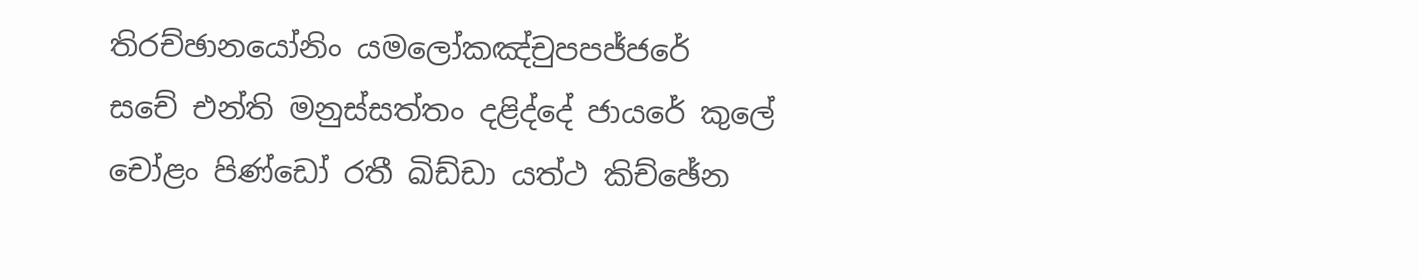තිරච්‌ඡානයෝනිං යමලෝකඤ්චුපපජ්‌ජරේ
සචේ එන්‌ති මනුස්‌සත්‌තං දළිද්‌දේ ජායරේ කුලේ
චෝළං පිණ්‌ඩෝ රතී ඛිඩ්ඩා යත්‌ථ කිච්‌ඡේන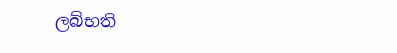ලබ්‌භති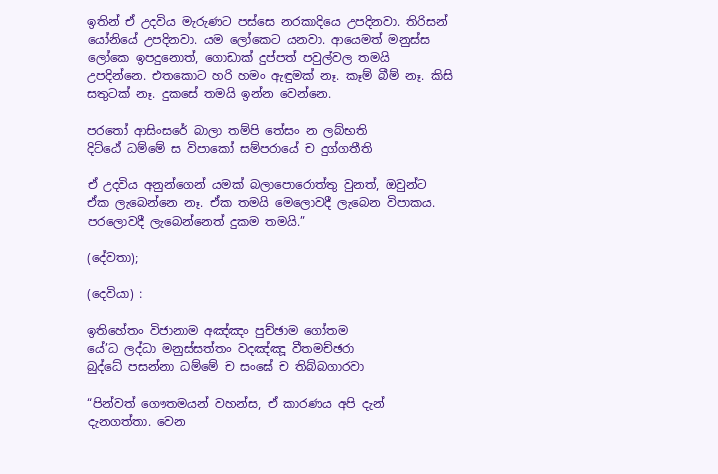ඉතින් ඒ උදවිය මැරුණට පස්සෙ නරකාදියෙ උපදිනවා. තිරිසන් යෝනියේ උපදිනවා. යම ලෝකෙට යනවා. ආයෙමත් මනුස්ස ලෝකෙ ඉපදුනොත්, ගොඩාක් දුප්පත් පවුල්වල තමයි උපදින්නෙ. එතකොට හරි හමං ඇඳුමක් නෑ. කෑම් බීම් නෑ. කිසි සතුටක් නෑ. දුකසේ තමයි ඉන්න වෙන්නෙ.

පරතෝ ආසිංසරේ බාලා තම්‌පි තේසං න ලබ්‌භති
දිට්‌ඨේ ධම්‌මේ ස විපාකෝ සම්‌පරායේ ච දුග්‌ගතීති

ඒ උදවිය අනුන්ගෙන් යමක් බලාපොරොත්තු වුනත්, ඔවුන්ට ඒක ලැබෙන්නෙ නෑ. ඒක තමයි මෙලොවදී ලැබෙන විපාකය. පරලොවදී ලැබෙන්නෙත් දුකම තමයි.”

(දේවතා);

(දෙවියා) :

ඉතිහේතං විජානාම අඤ්‌ඤං පුච්‌ඡාම ගෝතම
යේ’ධ ලද්‌ධා මනුස්‌සත්‌තං වදඤ්‌ඤූ වීතමච්‌ඡරා
බුද්‌ධේ පසන්‌නා ධම්‌මේ ච සංඝේ ච තිබ්‌බගාරවා

“පින්වත් ගෞතමයන් වහන්ස, ඒ කාරණය අපි දැන් දැනගත්තා. වෙන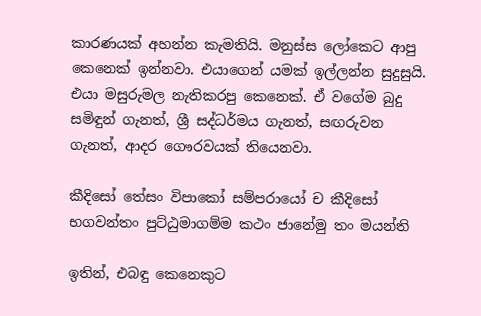කාරණයක් අහන්න කැමතියි. මනුස්ස ලෝකෙට ආපු කෙනෙක් ඉන්නවා. එයාගෙන් යමක් ඉල්ලන්න සුදුසුයි. එයා මසුරුමල නැතිකරපු කෙනෙක්. ඒ වගේම බුදු සමිඳුන් ගැනත්, ශ්‍රී සද්ධර්මය ගැනත්, සඟරුවන ගැනත්, ආදර ගෞරවයක් තියෙනවා.

කීදිසෝ තේසං විපාකෝ සම්‌පරායෝ ච කීදිසෝ
භගවන්‌තං පුට්‌ඨුමාගම්‌ම කථං ජානේමු තං මයන්‌ති

ඉතින්, එබඳු කෙනෙකුට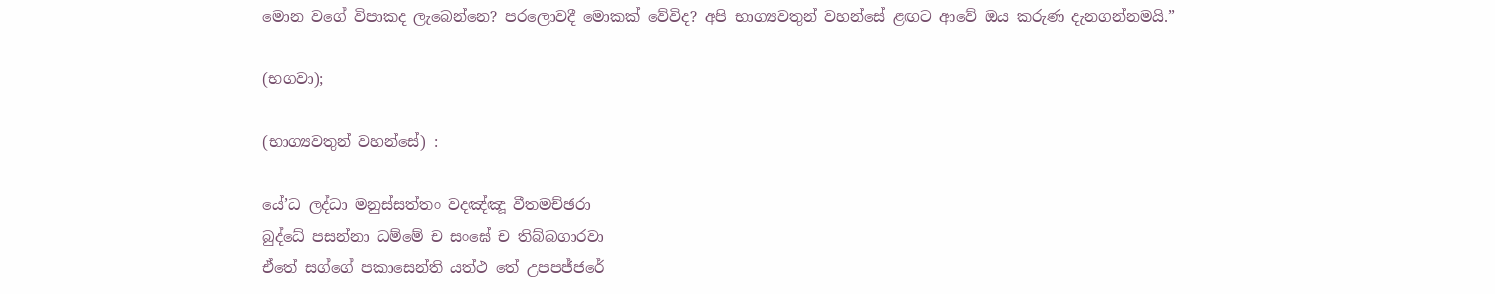මොන වගේ විපාකද ලැබෙන්නෙ? පරලොවදී මොකක් වේවිද? අපි භාග්‍යවතුන් වහන්සේ ළඟට ආවේ ඔය කරුණ දැනගන්නමයි.”

(භගවා);

(භාග්‍යවතුන් වහන්සේ) :

යේ’ධ ලද්‌ධා මනුස්‌සත්‌තං වදඤ්‌ඤූ වීතමච්‌ඡරා
බුද්‌ධේ පසන්‌නා ධම්‌මේ ච සංඝේ ච තිබ්‌බගාරවා
ඒතේ සග්ගේ පකාසෙන්‌ති යත්‌ථ තේ උපපජ්‌ජරේ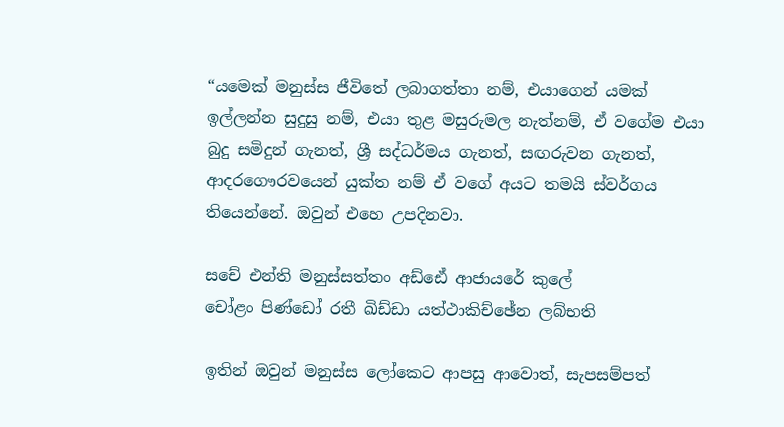“යමෙක් මනුස්ස ජීවිතේ ලබාගත්තා නම්, එයාගෙන් යමක් ඉල්ලන්න සුදුසු නම්, එයා තුළ මසුරුමල නැත්නම්, ඒ වගේම එයා බුදු සමිදුන් ගැනත්, ශ්‍රී සද්ධර්මය ගැනත්, සඟරුවන ගැනත්, ආදරගෞරවයෙන් යුක්ත නම් ඒ වගේ අයට තමයි ස්වර්ගය තියෙන්නේ. ඔවුන් එහෙ උපදිනවා.

සචේ එන්‌ති මනුස්‌සත්‌තං අඩ්‌ඪේ ආජායරේ කුලේ
චෝළං පිණ්‌ඩෝ රතී ඛිඩ්ඩා යත්‌ථාකිච්‌ඡේන ලබ්‌භති

ඉතින් ඔවුන් මනුස්ස ලෝකෙට ආපසු ආවොත්, සැපසම්පත්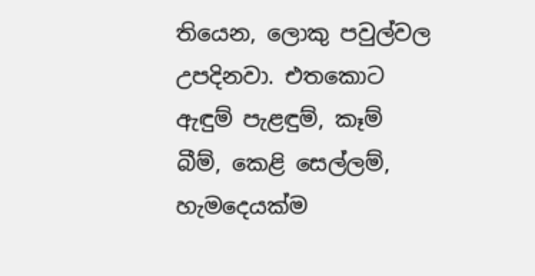තියෙන, ලොකු පවුල්වල උපදිනවා. එතකොට ඇඳුම් පැළඳුම්, කෑම් බීම්, කෙළි සෙල්ලම්, හැමදෙයක්ම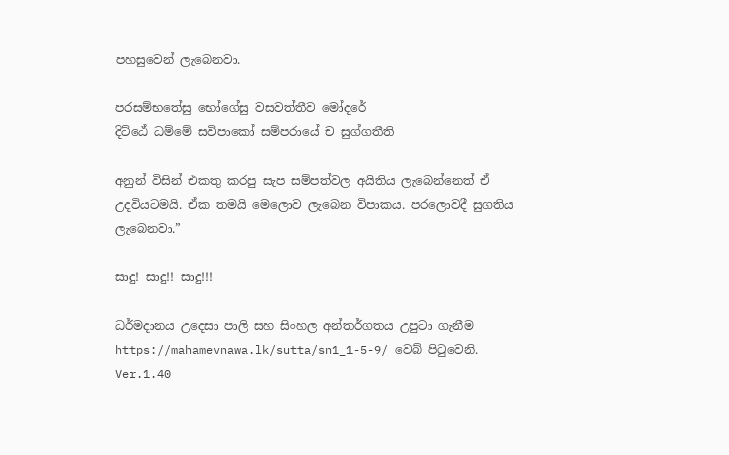පහසුවෙන් ලැබෙනවා.

පරසම්‌භතේසු භෝගේසු වසවත්‌තීව මෝදරේ
දිට්‌ඨේ ධම්‌මේ සවිපාකෝ සම්‌පරායේ ච සුග්‌ගතීති

අනුන් විසින් එකතු කරපු සැප සම්පත්වල අයිතිය ලැබෙන්නෙත් ඒ උදවියටමයි. ඒක තමයි මෙලොව ලැබෙන විපාකය. පරලොවදී සුගතිය ලැබෙනවා.”

සාදු! සාදු!! සාදු!!!

ධර්මදානය උදෙසා පාලි සහ සිංහල අන්තර්ගතය උපුටා ගැනීම https://mahamevnawa.lk/sutta/sn1_1-5-9/ වෙබ් පිටුවෙනි.
Ver.1.40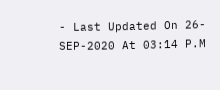- Last Updated On 26-SEP-2020 At 03:14 P.M